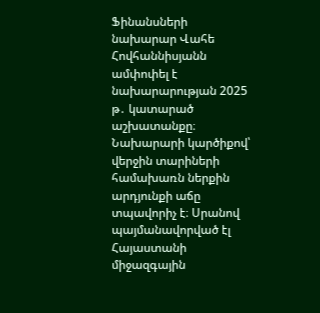Ֆինանսների նախարար Վահե Հովհաննիսյանն ամփոփել է նախարարության 2025 թ․ կատարած աշխատանքը։ Նախարարի կարծիքով՝ վերջին տարիների համախառն ներքին արդյունքի աճը տպավորիչ է։ Սրանով պայմանավորված էլ Հայաստանի միջազգային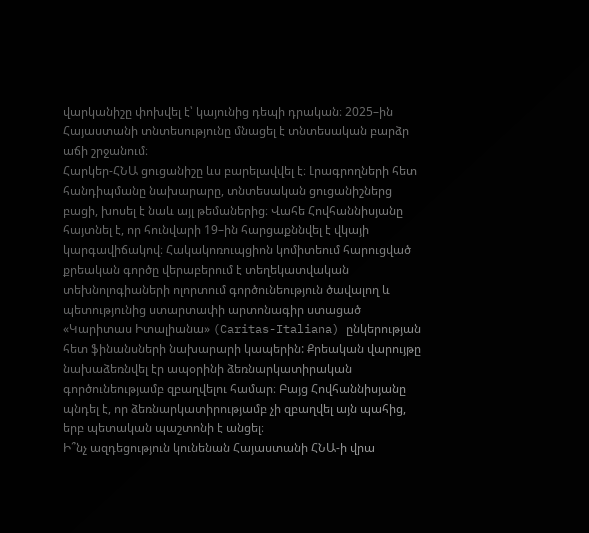վարկանիշը փոխվել է՝ կայունից դեպի դրական։ 2025–ին Հայաստանի տնտեսությունը մնացել է տնտեսական բարձր աճի շրջանում։
Հարկեր-ՀՆԱ ցուցանիշը ևս բարելավվել է։ Լրագրողների հետ հանդիպմանը նախարարը, տնտեսական ցուցանիշներց բացի, խոսել է նաև այլ թեմաներից։ Վահե Հովհաննիսյանը հայտնել է, որ հունվարի 19–ին հարցաքննվել է վկայի կարգավիճակով։ Հակակոռուպցիոն կոմիտեում հարուցված քրեական գործը վերաբերում է տեղեկատվական տեխնոլոգիաների ոլորտում գործունեություն ծավալող և պետությունից ստարտափի արտոնագիր ստացած «Կարիտաս Իտալիանա» (Caritas-Italiana) ընկերության հետ ֆինանսների նախարարի կապերին: Քրեական վարույթը նախաձեռնվել էր ապօրինի ձեռնարկատիրական գործունեությամբ զբաղվելու համար։ Բայց Հովհաննիսյանը պնդել է, որ ձեռնարկատիրությամբ չի զբաղվել այն պահից, երբ պետական պաշտոնի է անցել։
Ի՞նչ ազդեցություն կունենան Հայաստանի ՀՆԱ-ի վրա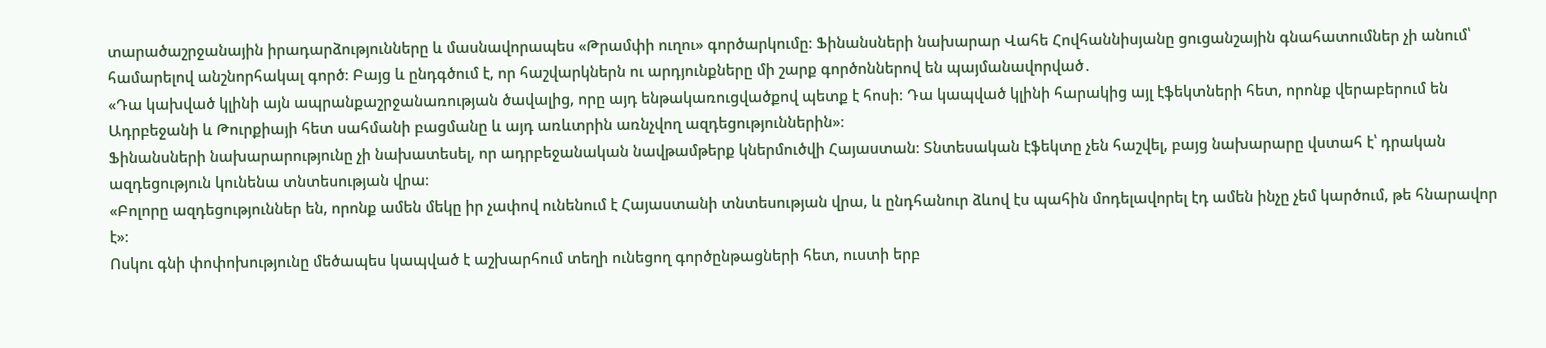տարածաշրջանային իրադարձությունները և մասնավորապես «Թրամփի ուղու» գործարկումը։ Ֆինանսների նախարար Վահե Հովհաննիսյանը ցուցանշային գնահատումներ չի անում՝ համարելով անշնորհակալ գործ։ Բայց և ընդգծում է, որ հաշվարկներն ու արդյունքները մի շարք գործոններով են պայմանավորված․
«Դա կախված կլինի այն ապրանքաշրջանառության ծավալից, որը այդ ենթակառուցվածքով պետք է հոսի։ Դա կապված կլինի հարակից այլ էֆեկտների հետ, որոնք վերաբերում են Ադրբեջանի և Թուրքիայի հետ սահմանի բացմանը և այդ առևտրին առնչվող ազդեցություններին»։
Ֆինանսների նախարարությունը չի նախատեսել, որ ադրբեջանական նավթամթերք կներմուծվի Հայաստան։ Տնտեսական էֆեկտը չեն հաշվել, բայց նախարարը վստահ է՝ դրական ազդեցություն կունենա տնտեսության վրա։
«Բոլորը ազդեցություններ են, որոնք ամեն մեկը իր չափով ունենում է Հայաստանի տնտեսության վրա, և ընդհանուր ձևով էս պահին մոդելավորել էդ ամեն ինչը չեմ կարծում, թե հնարավոր է»։
Ոսկու գնի փոփոխությունը մեծապես կապված է աշխարհում տեղի ունեցող գործընթացների հետ, ուստի երբ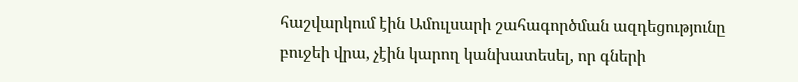հաշվարկում էին Ամուլսարի շահագործման ազդեցությունը բուջեի վրա, չէին կարող կանխատեսել, որ գների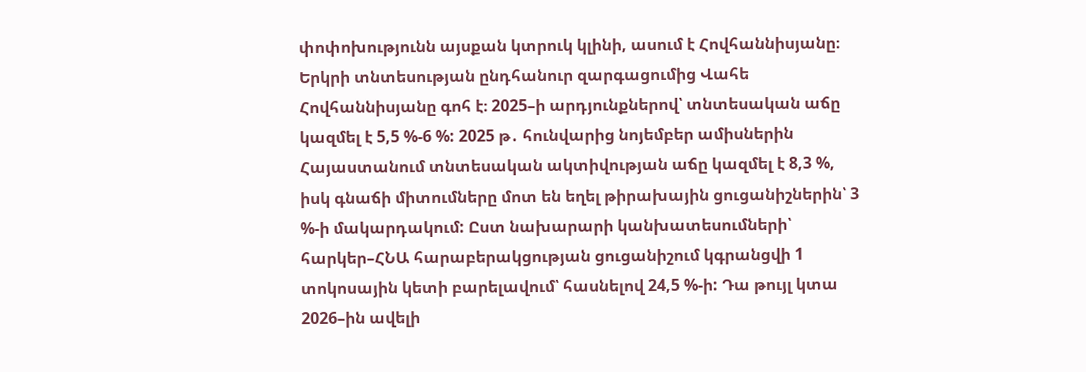փոփոխությունն այսքան կտրուկ կլինի, ասում է Հովհաննիսյանը։
Երկրի տնտեսության ընդհանուր զարգացումից Վահե Հովհաննիսյանը գոհ է։ 2025–ի արդյունքներով՝ տնտեսական աճը կազմել է 5,5 %-6 %: 2025 թ․ հունվարից նոյեմբեր ամիսներին Հայաստանում տնտեսական ակտիվության աճը կազմել է 8,3 %, իսկ գնաճի միտումները մոտ են եղել թիրախային ցուցանիշներին՝ 3 %-ի մակարդակում: Ըստ նախարարի կանխատեսումների՝ հարկեր–ՀՆԱ հարաբերակցության ցուցանիշում կգրանցվի 1 տոկոսային կետի բարելավում՝ հասնելով 24,5 %-ի: Դա թույլ կտա 2026–ին ավելի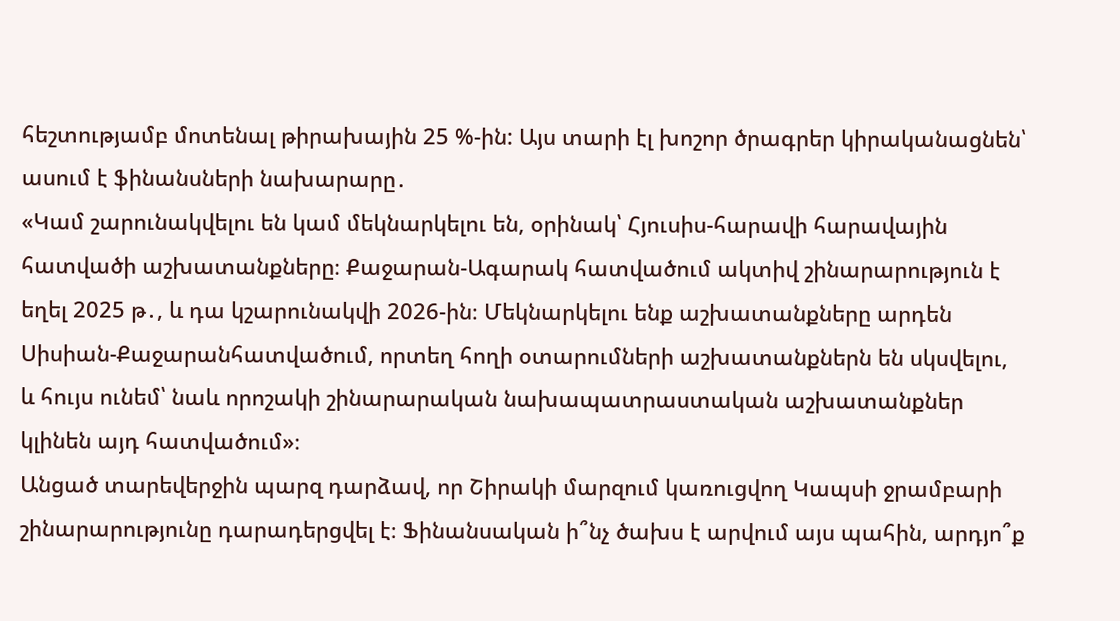հեշտությամբ մոտենալ թիրախային 25 %-ին: Այս տարի էլ խոշոր ծրագրեր կիրականացնեն՝ ասում է ֆինանսների նախարարը․
«Կամ շարունակվելու են կամ մեկնարկելու են, օրինակ՝ Հյուսիս-հարավի հարավային հատվածի աշխատանքները։ Քաջարան-Ագարակ հատվածում ակտիվ շինարարություն է եղել 2025 թ․, և դա կշարունակվի 2026-ին։ Մեկնարկելու ենք աշխատանքները արդեն Սիսիան-Քաջարանհատվածում, որտեղ հողի օտարումների աշխատանքներն են սկսվելու, և հույս ունեմ՝ նաև որոշակի շինարարական նախապատրաստական աշխատանքներ կլինեն այդ հատվածում»։
Անցած տարեվերջին պարզ դարձավ, որ Շիրակի մարզում կառուցվող Կապսի ջրամբարի շինարարությունը դարադերցվել է։ Ֆինանսական ի՞նչ ծախս է արվում այս պահին, արդյո՞ք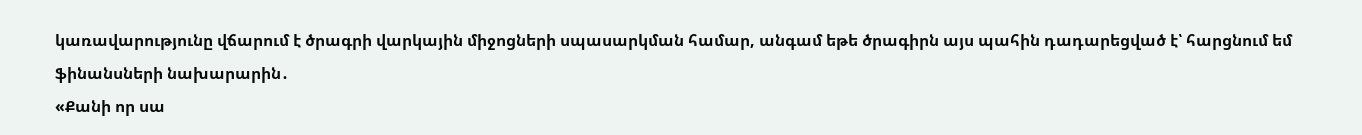կառավարությունը վճարում է ծրագրի վարկային միջոցների սպասարկման համար, անգամ եթե ծրագիրն այս պահին դադարեցված է՝ հարցնում եմ ֆինանսների նախարարին․
«Քանի որ սա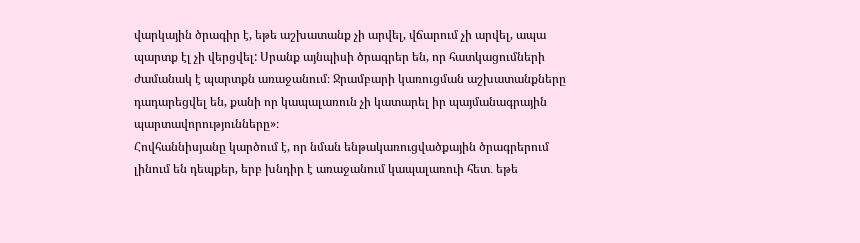վարկային ծրագիր է, եթե աշխատանք չի արվել, վճարում չի արվել, ապա պարտք էլ չի վերցվել: Սրանք այնպիսի ծրագրեր են, որ հատկացումների ժամանակ է պարտքն առաջանում։ Ջրամբարի կառուցման աշխատանքները դադարեցվել են, քանի որ կապալառուն չի կատարել իր պայմանագրային պարտավորությունները»։
Հովհաննիսյանը կարծում է, որ նման ենթակառուցվածքային ծրագրերում լինում են դեպքեր, երբ խնդիր է առաջանում կապալառուի հետ․ եթե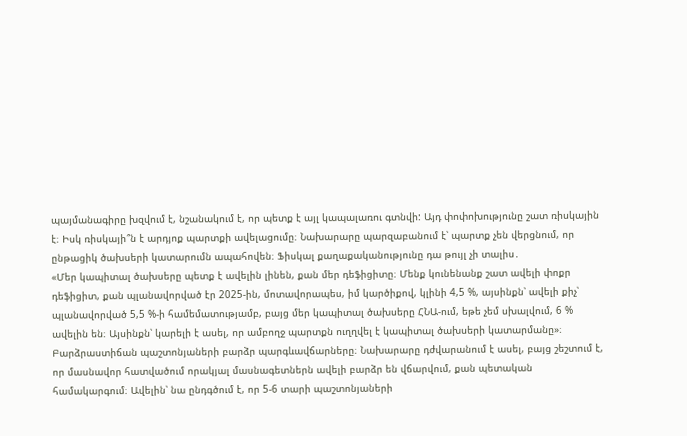պայմանագիրը խզվում է, նշանակում է, որ պետք է այլ կապալառու գտնվի: Այդ փոփոխությունը շատ ռիսկային է։ Իսկ ռիսկայի՞ն է արդյոք պարտքի ավելացումը։ Նախարարը պարզաբանում է՝ պարտք չեն վերցնում, որ ընթացիկ ծախսերի կատարումն ապահովեն։ Ֆիսկալ քաղաքականությունը դա թույլ չի տալիս․
«Մեր կապիտալ ծախսերը պետք է ավելին լինեն, քան մեր դեֆիցիտը։ Մենք կունենանք շատ ավելի փոքր դեֆիցիտ, քան պլանավորված էր 2025-ին, մոտավորապես, իմ կարծիքով, կլինի 4,5 %, այսինքն՝ ավելի քիչ՝ պլանավորված 5,5 %-ի համեմատությամբ, բայց մեր կապիտալ ծախսերը ՀՆԱ-ում, եթե չեմ սխալվում, 6 % ավելին են։ Այսինքն՝ կարելի է ասել, որ ամբողջ պարտքն ուղղվել է կապիտալ ծախսերի կատարմանը»։
Բարձրաստիճան պաշտոնյաների բարձր պարգևավճարները։ Նախարարը դժվարանում է ասել, բայց շեշտում է, որ մասնավոր հատվածում որակյալ մասնագետներն ավելի բարձր են վճարվում, քան պետական համակարգում։ Ավելին՝ նա ընդգծում է, որ 5-6 տարի պաշտոնյաների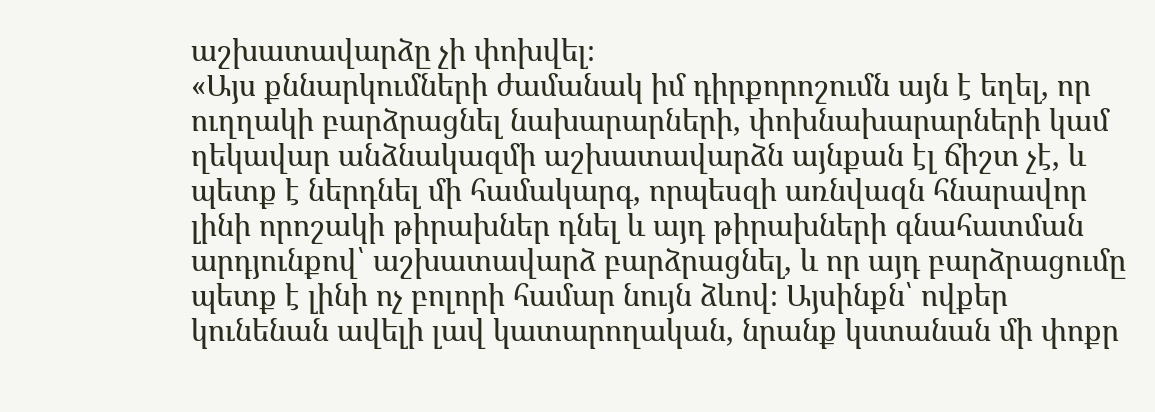աշխատավարձը չի փոխվել։
«Այս քննարկումների ժամանակ իմ դիրքորոշումն այն է եղել, որ ուղղակի բարձրացնել նախարարների, փոխնախարարների կամ ղեկավար անձնակազմի աշխատավարձն այնքան էլ ճիշտ չէ, և պետք է ներդնել մի համակարգ, որպեսզի առնվազն հնարավոր լինի որոշակի թիրախներ դնել և այդ թիրախների գնահատման արդյունքով՝ աշխատավարձ բարձրացնել, և որ այդ բարձրացումը պետք է լինի ոչ բոլորի համար նույն ձևով։ Այսինքն՝ ովքեր կունենան ավելի լավ կատարողական, նրանք կստանան մի փոքր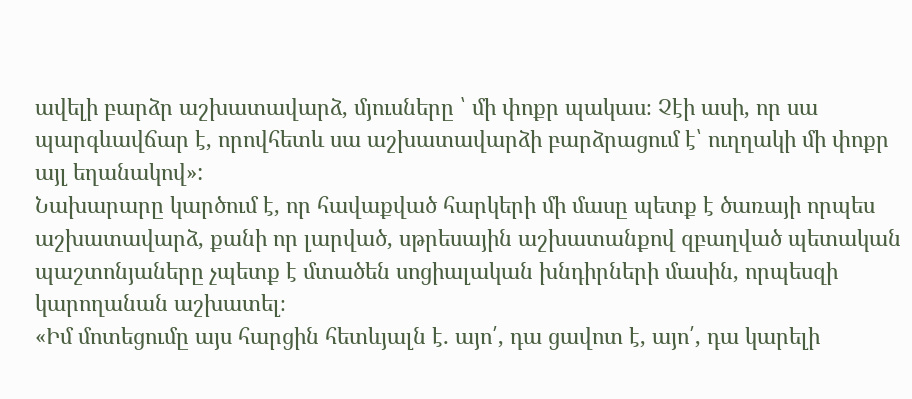ավելի բարձր աշխատավարձ, մյուսները ՝ մի փոքր պակաս։ Չէի ասի, որ սա պարգևավճար է, որովհետև սա աշխատավարձի բարձրացում է՝ ուղղակի մի փոքր այլ եղանակով»:
Նախարարը կարծում է, որ հավաքված հարկերի մի մասը պետք է ծառայի որպես աշխատավարձ, քանի որ լարված, սթրեսային աշխատանքով զբաղված պետական պաշտոնյաները չպետք է մտածեն սոցիալական խնդիրների մասին, որպեսզի կարողանան աշխատել։
«Իմ մոտեցումը այս հարցին հետևյալն է․ այո՛, դա ցավոտ է, այո՛, դա կարելի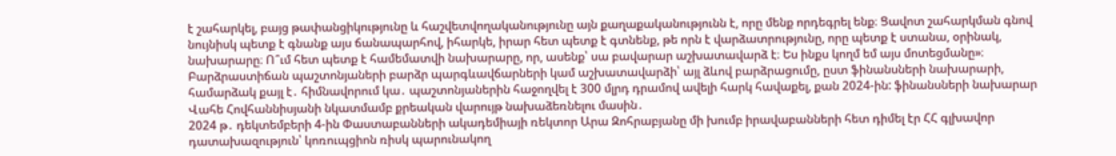է շահարկել, բայց թափանցիկությունը և հաշվետվողականությունը այն քաղաքականությունն է, որը մենք որդեգրել ենք։ Ցավոտ շահարկման գնով նույնիսկ պետք է գնանք այս ճանապարհով, իհարկե, իրար հետ պետք է գտնենք, թե որն է վարձատրությունը, որը պետք է ստանա, օրինակ, նախարարը։ Ո՞ւմ հետ պետք է համեմատվի նախարարը, որ, ասենք՝ սա բավարար աշխատավարձ է։ Ես ինքս կողմ եմ այս մոտեցմանը»։
Բարձրաստիճան պաշտոնյաների բարձր պարգևավճարների կամ աշխատավարձի՝ այլ ձևով բարձրացումը, ըստ ֆինանսների նախարարի, համարձակ քայլ է․ հիմնավորում կա․ պաշտոնյաներին հաջողվել է 300 մլրդ դրամով ավելի հարկ հավաքել, քան 2024-ին: ֆինանսների նախարար Վահե Հովհաննիսյանի նկատմամբ քրեական վարույթ նախաձեռնելու մասին․
2024 թ․ դեկտեմբերի 4-ին Փաստաբանների ակադեմիայի ռեկտոր Արա Զոհրաբյանը մի խումբ իրավաբանների հետ դիմել էր ՀՀ գլխավոր դատախազություն՝ կոռուպցիոն ռիսկ պարունակող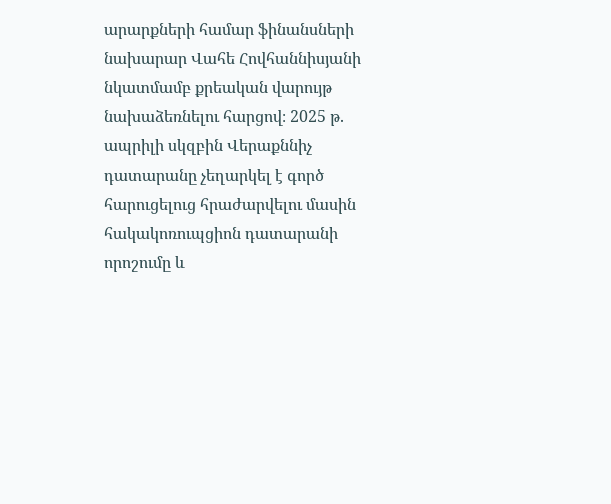արարքների համար ֆինանսների նախարար Վահե Հովհաննիսյանի նկատմամբ քրեական վարույթ նախաձեռնելու հարցով։ 2025 թ. ապրիլի սկզբին Վերաքննիչ դատարանը չեղարկել է գործ հարուցելուց հրաժարվելու մասին հակակոռուպցիոն դատարանի որոշումը և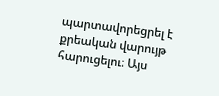պարտավորեցրել է քրեական վարույթ հարուցելու։ Այս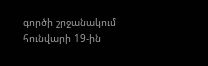գործի շրջանակում հունվարի 19-ին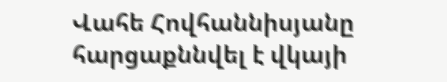Վահե Հովհաննիսյանը հարցաքննվել է վկայի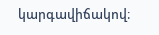կարգավիճակով։